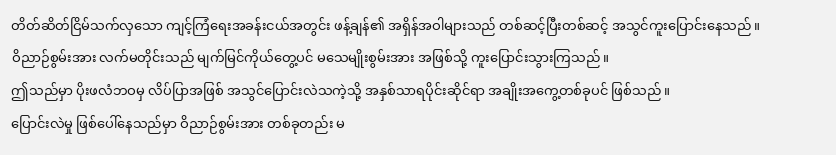တိတ်ဆိတ်ငြိမ်သက်လှသော ကျင့်ကြံရေးအခန်းငယ်အတွင်း ဖန့်ချန်၏ အရှိန်အဝါများသည် တစ်ဆင့်ပြီးတစ်ဆင့် အသွင်ကူးပြောင်းနေသည်။
ဝိညာဉ်စွမ်းအား လက်မတိုင်းသည် မျက်မြင်ကိုယ်တွေ့ပင် မသေမျိုးစွမ်းအား အဖြစ်သို့ ကူးပြောင်းသွားကြသည်။
ဤသည်မှာ ပိုးဖလံဘဝမှ လိပ်ပြာအဖြစ် အသွင်ပြောင်းလဲသကဲ့သို့ အနှစ်သာရပိုင်းဆိုင်ရာ အချိုးအကွေ့တစ်ခုပင် ဖြစ်သည်။
ပြောင်းလဲမှု ဖြစ်ပေါ်နေသည်မှာ ဝိညာဉ်စွမ်းအား တစ်ခုတည်း မ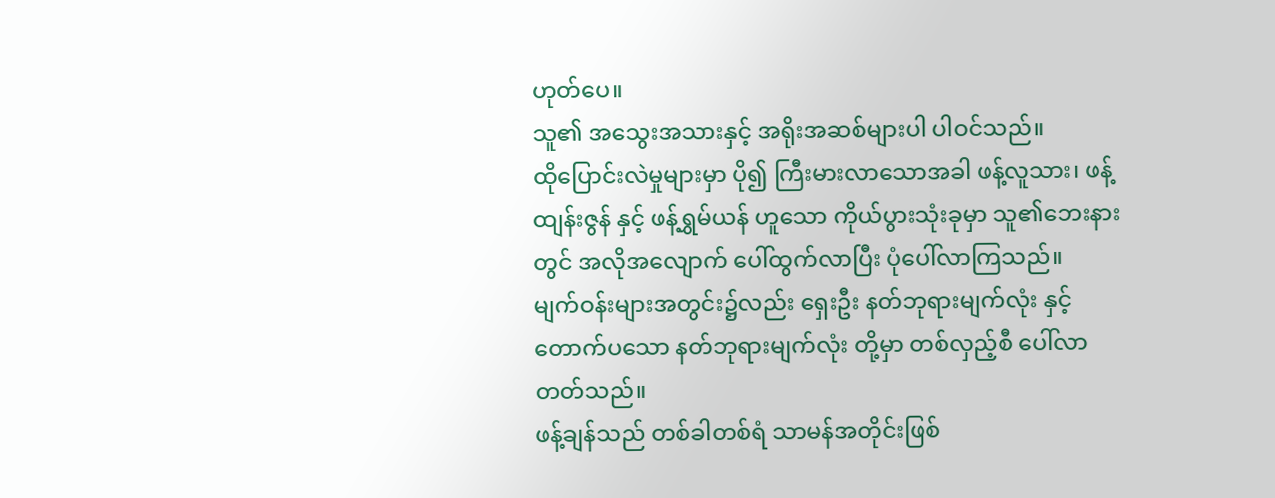ဟုတ်ပေ။
သူ၏ အသွေးအသားနှင့် အရိုးအဆစ်များပါ ပါဝင်သည်။
ထိုပြောင်းလဲမှုများမှာ ပို၍ ကြီးမားလာသောအခါ ဖန့်လူသား၊ ဖန့်ထျန်းဇွန် နှင့် ဖန့်ရွှမ်ယန် ဟူသော ကိုယ်ပွားသုံးခုမှာ သူ၏ဘေးနားတွင် အလိုအလျောက် ပေါ်ထွက်လာပြီး ပုံပေါ်လာကြသည်။
မျက်ဝန်းများအတွင်း၌လည်း ရှေးဦး နတ်ဘုရားမျက်လုံး နှင့် တောက်ပသော နတ်ဘုရားမျက်လုံး တို့မှာ တစ်လှည့်စီ ပေါ်လာတတ်သည်။
ဖန့်ချန်သည် တစ်ခါတစ်ရံ သာမန်အတိုင်းဖြစ်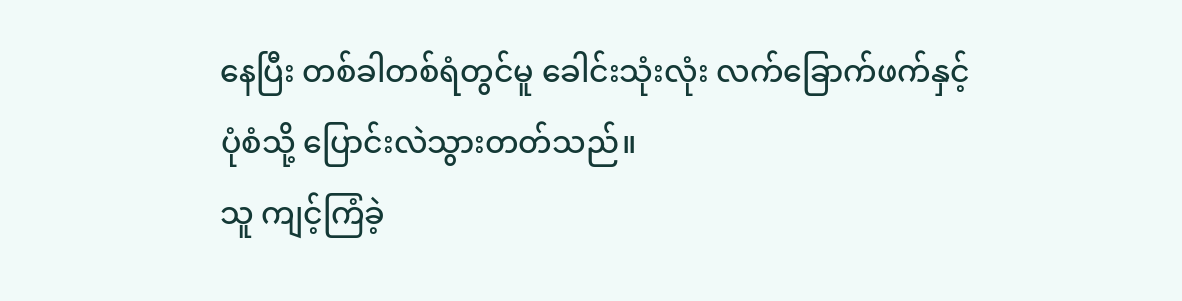နေပြီး တစ်ခါတစ်ရံတွင်မူ ခေါင်းသုံးလုံး လက်ခြောက်ဖက်နှင့် ပုံစံသို့ ပြောင်းလဲသွားတတ်သည်။
သူ ကျင့်ကြံခဲ့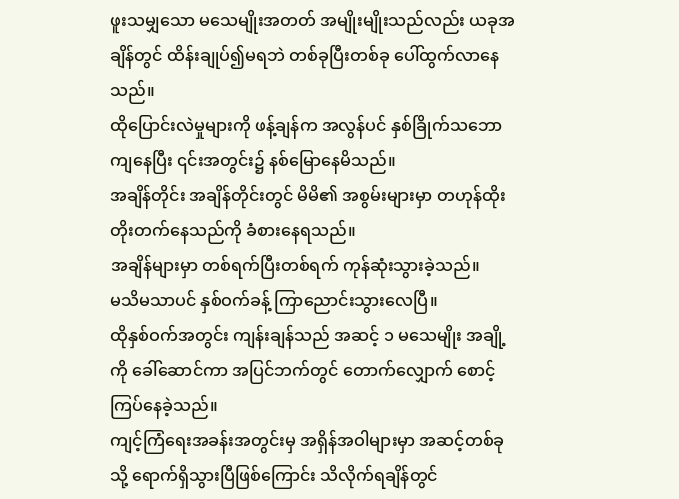ဖူးသမျှသော မသေမျိုးအတတ် အမျိုးမျိုးသည်လည်း ယခုအချိန်တွင် ထိန်းချုပ်၍မရဘဲ တစ်ခုပြီးတစ်ခု ပေါ်ထွက်လာနေသည်။
ထိုပြောင်းလဲမှုများကို ဖန့်ချန်က အလွန်ပင် နှစ်ခြိုက်သဘောကျနေပြီး ၎င်းအတွင်း၌ နစ်မြောနေမိသည်။
အချိန်တိုင်း အချိန်တိုင်းတွင် မိမိ၏ အစွမ်းများမှာ တဟုန်ထိုး တိုးတက်နေသည်ကို ခံစားနေရသည်။
အချိန်များမှာ တစ်ရက်ပြီးတစ်ရက် ကုန်ဆုံးသွားခဲ့သည်။
မသိမသာပင် နှစ်ဝက်ခန့် ကြာညောင်းသွားလေပြီ။
ထိုနှစ်ဝက်အတွင်း ကျန်းချန်သည် အဆင့် ၁ မသေမျိုး အချို့ကို ခေါ်ဆောင်ကာ အပြင်ဘက်တွင် တောက်လျှောက် စောင့်ကြပ်နေခဲ့သည်။
ကျင့်ကြံရေးအခန်းအတွင်းမှ အရှိန်အဝါများမှာ အဆင့်တစ်ခုသို့ ရောက်ရှိသွားပြီဖြစ်ကြောင်း သိလိုက်ရချိန်တွင်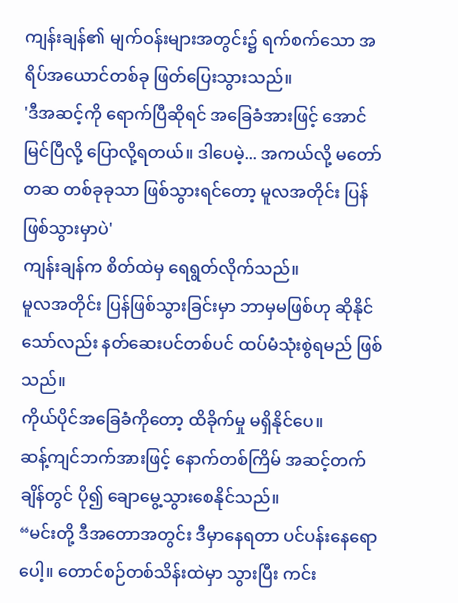ကျန်းချန်၏ မျက်ဝန်းများအတွင်း၌ ရက်စက်သော အရိပ်အယောင်တစ်ခု ဖြတ်ပြေးသွားသည်။
'ဒီအဆင့်ကို ရောက်ပြီဆိုရင် အခြေခံအားဖြင့် အောင်မြင်ပြီလို့ ပြောလို့ရတယ်။ ဒါပေမဲ့... အကယ်လို့ မတော်တဆ တစ်ခုခုသာ ဖြစ်သွားရင်တော့ မူလအတိုင်း ပြန်ဖြစ်သွားမှာပဲ'
ကျန်းချန်က စိတ်ထဲမှ ရေရွတ်လိုက်သည်။
မူလအတိုင်း ပြန်ဖြစ်သွားခြင်းမှာ ဘာမှမဖြစ်ဟု ဆိုနိုင်သော်လည်း နတ်ဆေးပင်တစ်ပင် ထပ်မံသုံးစွဲရမည် ဖြစ်သည်။
ကိုယ်ပိုင်အခြေခံကိုတော့ ထိခိုက်မှု မရှိနိုင်ပေ။
ဆန့်ကျင်ဘက်အားဖြင့် နောက်တစ်ကြိမ် အဆင့်တက်ချိန်တွင် ပို၍ ချောမွေ့သွားစေနိုင်သည်။
“မင်းတို့ ဒီအတောအတွင်း ဒီမှာနေရတာ ပင်ပန်းနေရောပေါ့။ တောင်စဉ်တစ်သိန်းထဲမှာ သွားပြီး ကင်း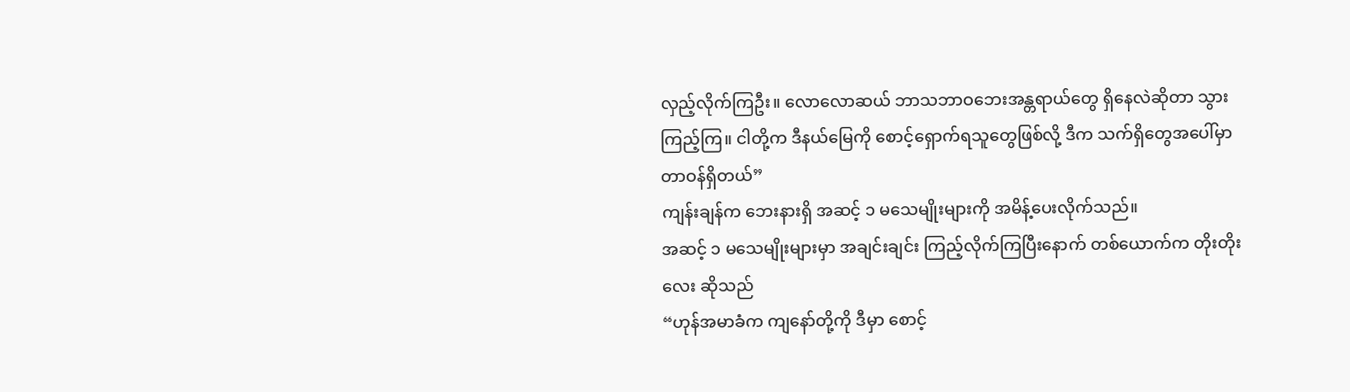လှည့်လိုက်ကြဦး။ လောလောဆယ် ဘာသဘာဝဘေးအန္တရာယ်တွေ ရှိနေလဲဆိုတာ သွားကြည့်ကြ။ ငါတို့က ဒီနယ်မြေကို စောင့်ရှောက်ရသူတွေဖြစ်လို့ ဒီက သက်ရှိတွေအပေါ်မှာ တာဝန်ရှိတယ်”
ကျန်းချန်က ဘေးနားရှိ အဆင့် ၁ မသေမျိုးများကို အမိန့်ပေးလိုက်သည်။
အဆင့် ၁ မသေမျိုးများမှာ အချင်းချင်း ကြည့်လိုက်ကြပြီးနောက် တစ်ယောက်က တိုးတိုးလေး ဆိုသည်
“ဟုန်အမာခံက ကျနော်တို့ကို ဒီမှာ စောင့်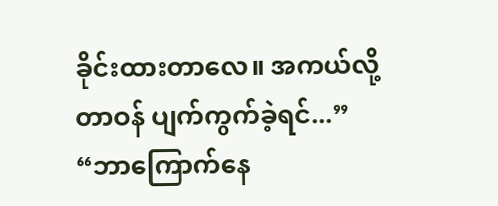ခိုင်းထားတာလေ။ အကယ်လို့ တာဝန် ပျက်ကွက်ခဲ့ရင်...”
“ဘာကြောက်နေ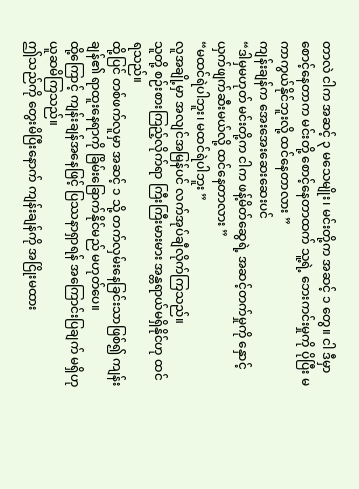တာလဲ ငါက အဆင့် ၃ မသေမျိုး၊ မင်းတို့က အဆင့် ၁ တွေ။ ငါ ဒီမှာ စောင့်နေတာက မင်းတို့ စောင့်နေတာထက် သူ့ရဲ့ ဘေးကင်းမှုကို ပိုပြီး မကာကွယ်နိုင်ဘူးလို့ ထင်နေတာလား ”
ကျန်းချန်က အေးအေးဆေးဆေးပင်
“ဒါမှမဟုတ် မင်းတို့က ငါက ဖန့်မိတ်ဆွေရဲ့ အဆင့်တက်မှုကို နှောင့်ယှက်ဖျက်ဆီးမယ်လို့ ထင်နေတာလား ”
“မထင်ရဲပါဘူး၊ မထင်ရဲပါဘူး ”
လူအချို့မှာ အလျင်အမြန်ပင် လက်အုပ်ချီလိုက်ကြသည်။
သူတို့ စဉ်းစားကြည့်လိုက်ရာ ကြီးကြီးမားမား အန္တရာယ်မရှိနိုင်ဟု ထင်ရသည်။
ထို့ပြင် တစ်ဖက်လူမှာ အဆင့် ၁ သို့ တက်လှမ်းနေခြင်းသာဖြစ်၍ ကျန်းချန်၏ ရာထူးနေရာကို ခြိမ်းခြောက်နိုင်မည် မဟုတ်ပေ။
ထို့ကြောင့် ကျန်းချန်အနေဖြင့် ပြဿနာရှာရန် အကြောင်းပြချက် မရှိဟု ယူဆမိကြသည်။
ဤသည်ကို တွေးမိပြီးနောက် ကျန်းချန်ကို အငြိုးမထား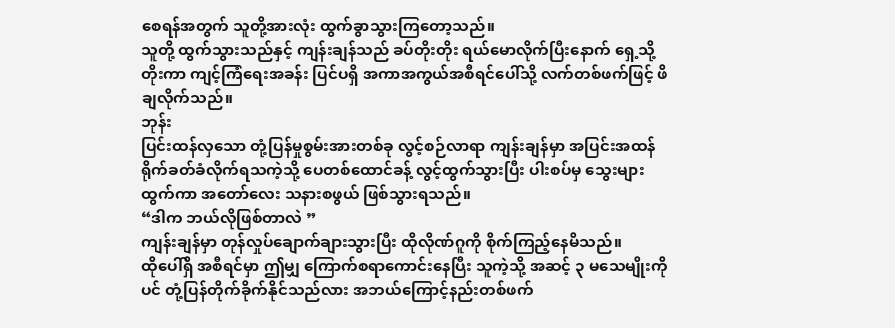စေရန်အတွက် သူတို့အားလုံး ထွက်ခွာသွားကြတော့သည်။
သူတို့ ထွက်သွားသည်နှင့် ကျန်းချန်သည် ခပ်တိုးတိုး ရယ်မောလိုက်ပြီးနောက် ရှေ့သို့ တိုးကာ ကျင့်ကြံရေးအခန်း ပြင်ပရှိ အကာအကွယ်အစီရင်ပေါ်သို့ လက်တစ်ဖက်ဖြင့် ဖိချလိုက်သည်။
ဘုန်း
ပြင်းထန်လှသော တုံ့ပြန်မှုစွမ်းအားတစ်ခု လွင့်စဉ်လာရာ ကျန်းချန်မှာ အပြင်းအထန် ရိုက်ခတ်ခံလိုက်ရသကဲ့သို့ ပေတစ်ထောင်ခန့် လွင့်ထွက်သွားပြီး ပါးစပ်မှ သွေးများ ထွက်ကာ အတော်လေး သနားစဖွယ် ဖြစ်သွားရသည်။
“ဒါက ဘယ်လိုဖြစ်တာလဲ ”
ကျန်းချန်မှာ တုန်လှုပ်ချောက်ချားသွားပြီး ထိုလိုဏ်ဂူကို စိုက်ကြည့်နေမိသည်။
ထိုပေါ်ရှိ အစီရင်မှာ ဤမျှ ကြောက်စရာကောင်းနေပြီး သူကဲ့သို့ အဆင့် ၃ မသေမျိုးကိုပင် တုံ့ပြန်တိုက်ခိုက်နိုင်သည်လား အဘယ်ကြောင့်နည်းတစ်ဖက်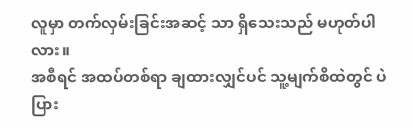လူမှာ တက်လှမ်းခြင်းအဆင့် သာ ရှိသေးသည် မဟုတ်ပါလား။
အစီရင် အထပ်တစ်ရာ ချထားလျှင်ပင် သူ့မျက်စိထဲတွင် ပဲပြား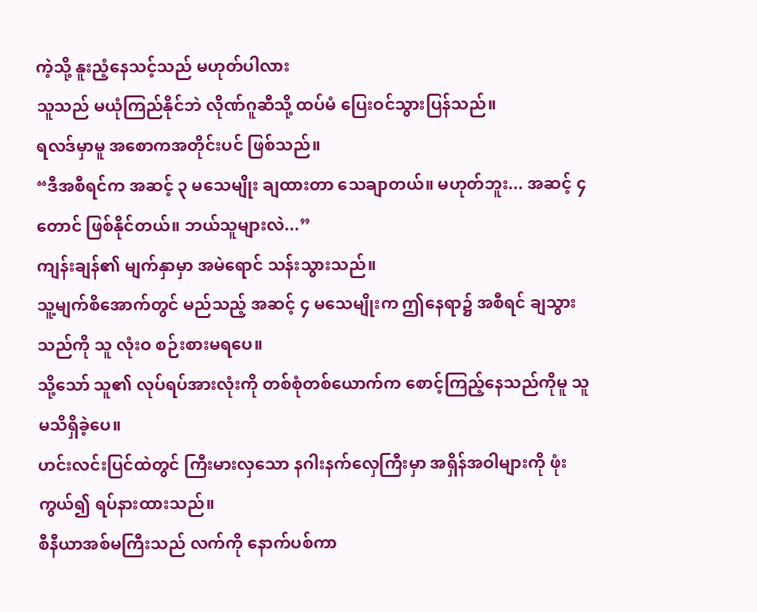ကဲ့သို့ နူးညံ့နေသင့်သည် မဟုတ်ပါလား
သူသည် မယုံကြည်နိုင်ဘဲ လိုဏ်ဂူဆီသို့ ထပ်မံ ပြေးဝင်သွားပြန်သည်။
ရလဒ်မှာမူ အစောကအတိုင်းပင် ဖြစ်သည်။
“ဒီအစီရင်က အဆင့် ၃ မသေမျိုး ချထားတာ သေချာတယ်။ မဟုတ်ဘူး... အဆင့် ၄ တောင် ဖြစ်နိုင်တယ်။ ဘယ်သူများလဲ...”
ကျန်းချန်၏ မျက်နှာမှာ အမဲရောင် သန်းသွားသည်။
သူ့မျက်စိအောက်တွင် မည်သည့် အဆင့် ၄ မသေမျိုးက ဤနေရာ၌ အစီရင် ချသွားသည်ကို သူ လုံးဝ စဉ်းစားမရပေ။
သို့သော် သူ၏ လုပ်ရပ်အားလုံးကို တစ်စုံတစ်ယောက်က စောင့်ကြည့်နေသည်ကိုမူ သူ မသိရှိခဲ့ပေ။
ဟင်းလင်းပြင်ထဲတွင် ကြီးမားလှသော နဂါးနက်လှေကြီးမှာ အရှိန်အဝါများကို ဖုံးကွယ်၍ ရပ်နားထားသည်။
စီနီယာအစ်မကြီးသည် လက်ကို နောက်ပစ်ကာ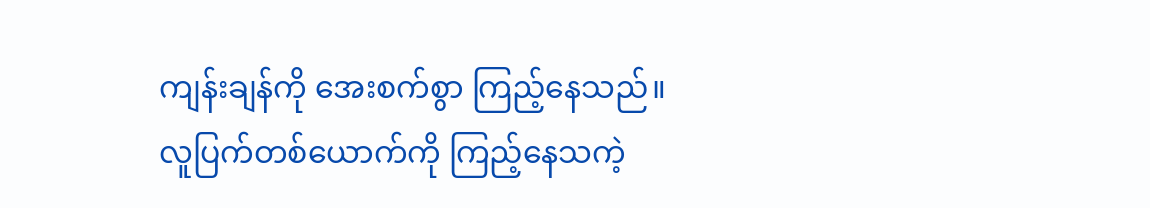ကျန်းချန်ကို အေးစက်စွာ ကြည့်နေသည်။
လူပြက်တစ်ယောက်ကို ကြည့်နေသကဲ့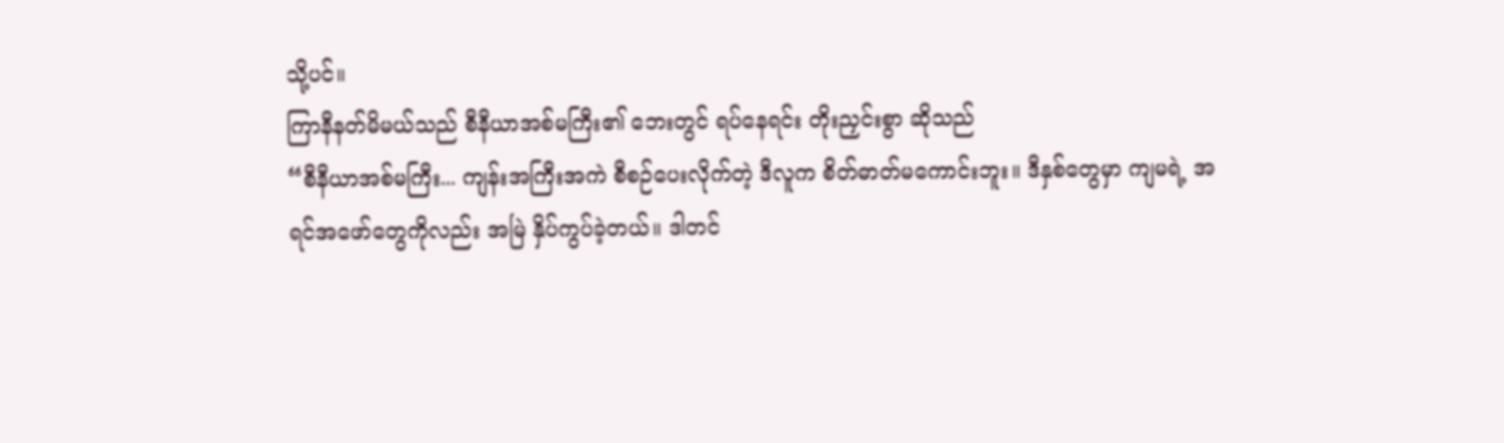သို့ပင်။
ကြာနီနတ်မိမယ်သည် စီနီယာအစ်မကြီး၏ ဘေးတွင် ရပ်နေရင်း တိုးညှင်းစွာ ဆိုသည်
“စီနီယာအစ်မကြီး... ကျန်းအကြီးအကဲ စီစဉ်ပေးလိုက်တဲ့ ဒီလူက စိတ်ဓာတ်မကောင်းဘူး။ ဒီနှစ်တွေမှာ ကျမရဲ့ အရင်အဖော်တွေကိုလည်း အမြဲ နှိပ်ကွပ်ခဲ့တယ်။ ဒါတင်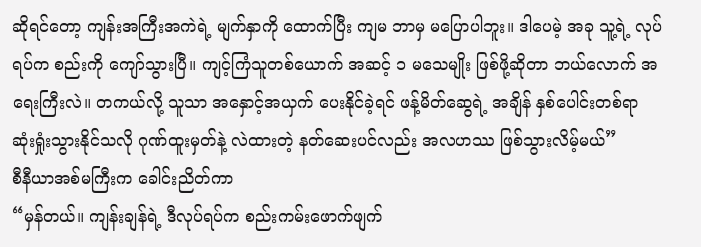ဆိုရင်တော့ ကျန်းအကြီးအကဲရဲ့ မျက်နှာကို ထောက်ပြီး ကျမ ဘာမှ မပြောပါဘူး။ ဒါပေမဲ့ အခု သူ့ရဲ့ လုပ်ရပ်က စည်းကို ကျော်သွားပြီ။ ကျင့်ကြံသူတစ်ယောက် အဆင့် ၁ မသေမျိုး ဖြစ်ဖို့ဆိုတာ ဘယ်လောက် အရေးကြီးလဲ။ တကယ်လို့ သူသာ အနှောင့်အယှက် ပေးနိုင်ခဲ့ရင် ဖန့်မိတ်ဆွေရဲ့ အချိန် နှစ်ပေါင်းတစ်ရာ ဆုံးရှုံးသွားနိုင်သလို ဂုဏ်ထူးမှတ်နဲ့ လဲထားတဲ့ နတ်ဆေးပင်လည်း အလဟဿ ဖြစ်သွားလိမ့်မယ်”
စီနီယာအစ်မကြီးက ခေါင်းညိတ်ကာ
“မှန်တယ်။ ကျန်းချန်ရဲ့ ဒီလုပ်ရပ်က စည်းကမ်းဖောက်ဖျက်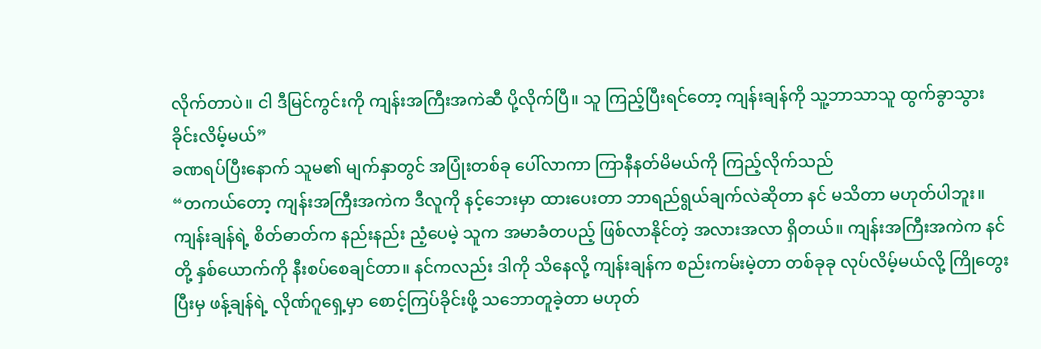လိုက်တာပဲ။ ငါ ဒီမြင်ကွင်းကို ကျန်းအကြီးအကဲဆီ ပို့လိုက်ပြီ။ သူ ကြည့်ပြီးရင်တော့ ကျန်းချန်ကို သူ့ဘာသာသူ ထွက်ခွာသွားခိုင်းလိမ့်မယ်”
ခဏရပ်ပြီးနောက် သူမ၏ မျက်နှာတွင် အပြုံးတစ်ခု ပေါ်လာကာ ကြာနီနတ်မိမယ်ကို ကြည့်လိုက်သည်
“တကယ်တော့ ကျန်းအကြီးအကဲက ဒီလူကို နင့်ဘေးမှာ ထားပေးတာ ဘာရည်ရွယ်ချက်လဲဆိုတာ နင် မသိတာ မဟုတ်ပါဘူး။ ကျန်းချန်ရဲ့ စိတ်ဓာတ်က နည်းနည်း ညံ့ပေမဲ့ သူက အမာခံတပည့် ဖြစ်လာနိုင်တဲ့ အလားအလာ ရှိတယ်။ ကျန်းအကြီးအကဲက နင်တို့ နှစ်ယောက်ကို နီးစပ်စေချင်တာ။ နင်ကလည်း ဒါကို သိနေလို့ ကျန်းချန်က စည်းကမ်းမဲ့တာ တစ်ခုခု လုပ်လိမ့်မယ်လို့ ကြိုတွေးပြီးမှ ဖန့်ချန်ရဲ့ လိုဏ်ဂူရှေ့မှာ စောင့်ကြပ်ခိုင်းဖို့ သဘောတူခဲ့တာ မဟုတ်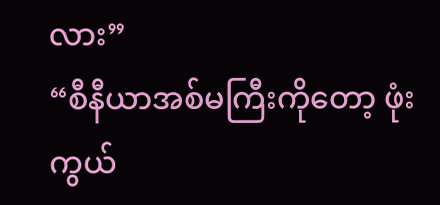လား”
“စီနီယာအစ်မကြီးကိုတော့ ဖုံးကွယ်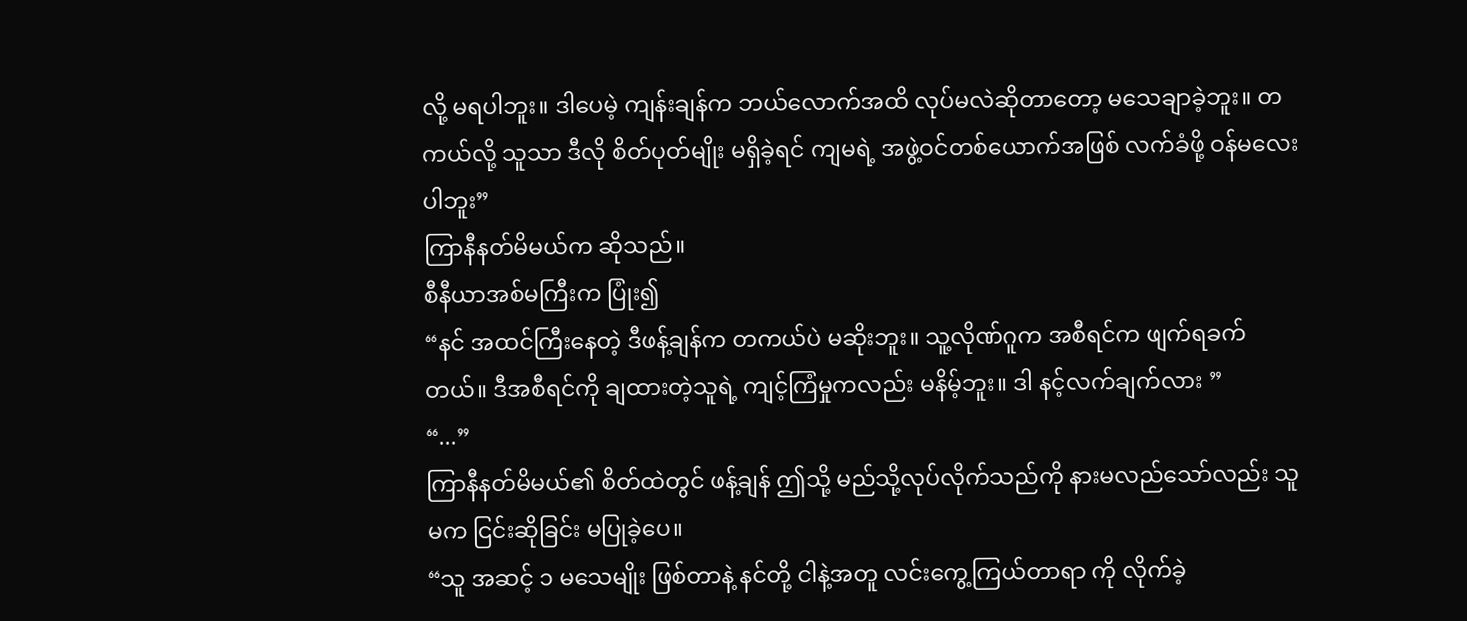လို့ မရပါဘူး။ ဒါပေမဲ့ ကျန်းချန်က ဘယ်လောက်အထိ လုပ်မလဲဆိုတာတော့ မသေချာခဲ့ဘူး။ တကယ်လို့ သူသာ ဒီလို စိတ်ပုတ်မျိုး မရှိခဲ့ရင် ကျမရဲ့ အဖွဲ့ဝင်တစ်ယောက်အဖြစ် လက်ခံဖို့ ဝန်မလေးပါဘူး”
ကြာနီနတ်မိမယ်က ဆိုသည်။
စီနီယာအစ်မကြီးက ပြုံး၍
“နင် အထင်ကြီးနေတဲ့ ဒီဖန့်ချန်က တကယ်ပဲ မဆိုးဘူး။ သူ့လိုဏ်ဂူက အစီရင်က ဖျက်ရခက်တယ်။ ဒီအစီရင်ကို ချထားတဲ့သူရဲ့ ကျင့်ကြံမှုကလည်း မနိမ့်ဘူး။ ဒါ နင့်လက်ချက်လား ”
“...”
ကြာနီနတ်မိမယ်၏ စိတ်ထဲတွင် ဖန့်ချန် ဤသို့ မည်သို့လုပ်လိုက်သည်ကို နားမလည်သော်လည်း သူမက ငြင်းဆိုခြင်း မပြုခဲ့ပေ။
“သူ အဆင့် ၁ မသေမျိုး ဖြစ်တာနဲ့ နင်တို့ ငါနဲ့အတူ လင်းကွေ့ကြယ်တာရာ ကို လိုက်ခဲ့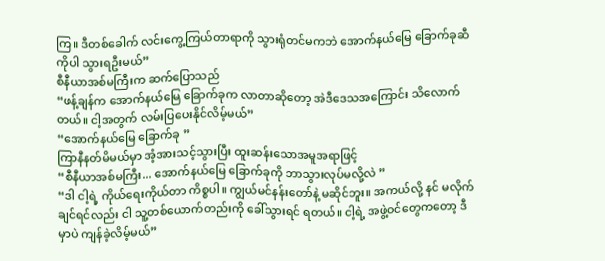ကြ။ ဒီတစ်ခေါက် လင်းကွေ့ကြယ်တာရာကို သွားရုံတင်မကဘဲ အောက်နယ်မြေ ခြောက်ခုဆီကိုပါ သွားရဦးမယ်”
စီနီယာအစ်မကြီးက ဆက်ပြောသည်
“ဖန့်ချန်က အောက်နယ်မြေ ခြောက်ခုက လာတာဆိုတော့ အဲဒီဒေသအကြောင်း သိလောက်တယ်။ ငါ့အတွက် လမ်းပြပေးနိုင်လိမ့်မယ်”
“အောက်နယ်မြေ ခြောက်ခု ”
ကြာနီနတ်မိမယ်မှာ အံ့အားသင့်သွားပြီး ထူးဆန်းသောအမူအရာဖြင့်
“စီနီယာအစ်မကြီး... အောက်နယ်မြေ ခြောက်ခုကို ဘာသွားလုပ်မလို့လဲ ”
“ဒါ ငါ့ရဲ့ ကိုယ်ရေးကိုယ်တာ ကိစ္စပါ။ ကျွယ်မင်နန်းတော်နဲ့ မဆိုင်ဘူး။ အကယ်လို့ နင် မလိုက်ချင်ရင်လည်း ငါ သူ့တစ်ယောက်တည်းကို ခေါ်သွားရင် ရတယ်။ ငါ့ရဲ့ အဖွဲ့ဝင်တွေကတော့ ဒီမှာပဲ ကျန်ခဲ့လိမ့်မယ်”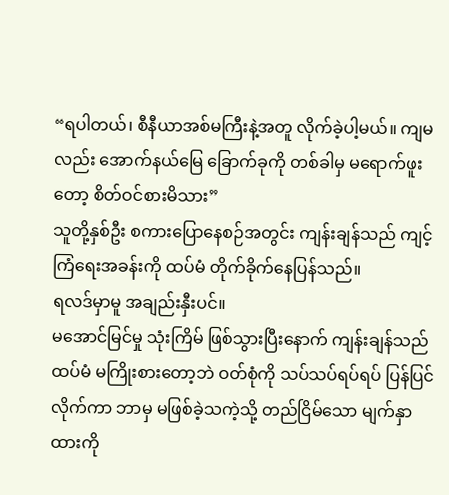“ရပါတယ်၊ စီနီယာအစ်မကြီးနဲ့အတူ လိုက်ခဲ့ပါ့မယ်။ ကျမ လည်း အောက်နယ်မြေ ခြောက်ခုကို တစ်ခါမှ မရောက်ဖူးတော့ စိတ်ဝင်စားမိသား”
သူတို့နှစ်ဦး စကားပြောနေစဉ်အတွင်း ကျန်းချန်သည် ကျင့်ကြံရေးအခန်းကို ထပ်မံ တိုက်ခိုက်နေပြန်သည်။
ရလဒ်မှာမူ အချည်းနှီးပင်။
မအောင်မြင်မှု သုံးကြိမ် ဖြစ်သွားပြီးနောက် ကျန်းချန်သည် ထပ်မံ မကြိုးစားတော့ဘဲ ဝတ်စုံကို သပ်သပ်ရပ်ရပ် ပြန်ပြင်လိုက်ကာ ဘာမှ မဖြစ်ခဲ့သကဲ့သို့ တည်ငြိမ်သော မျက်နှာထားကို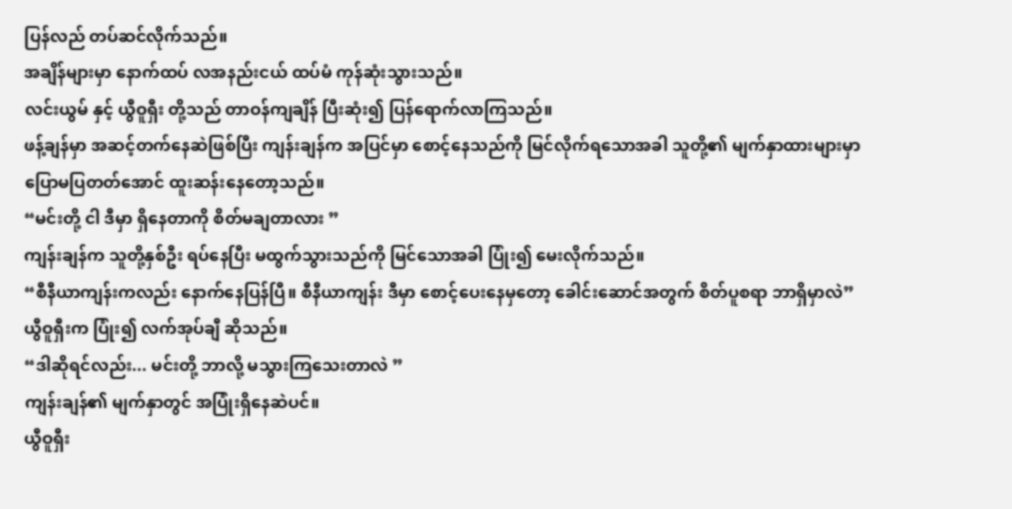ပြန်လည် တပ်ဆင်လိုက်သည်။
အချိန်များမှာ နောက်ထပ် လအနည်းငယ် ထပ်မံ ကုန်ဆုံးသွားသည်။
လင်းယွမ် နှင့် ယွီဝူရှီး တို့သည် တာဝန်ကျချိန် ပြီးဆုံး၍ ပြန်ရောက်လာကြသည်။
ဖန့်ချန်မှာ အဆင့်တက်နေဆဲဖြစ်ပြီး ကျန်းချန်က အပြင်မှာ စောင့်နေသည်ကို မြင်လိုက်ရသောအခါ သူတို့၏ မျက်နှာထားများမှာ ပြောမပြတတ်အောင် ထူးဆန်းနေတော့သည်။
“မင်းတို့ ငါ ဒီမှာ ရှိနေတာကို စိတ်မချတာလား ”
ကျန်းချန်က သူတို့နှစ်ဦး ရပ်နေပြီး မထွက်သွားသည်ကို မြင်သောအခါ ပြုံး၍ မေးလိုက်သည်။
“စီနီယာကျန်းကလည်း နောက်နေပြန်ပြီ။ စီနီယာကျန်း ဒီမှာ စောင့်ပေးနေမှတော့ ခေါင်းဆောင်အတွက် စိတ်ပူစရာ ဘာရှိမှာလဲ”
ယွီဝူရှီးက ပြုံး၍ လက်အုပ်ချီ ဆိုသည်။
“ဒါဆိုရင်လည်း... မင်းတို့ ဘာလို့ မသွားကြသေးတာလဲ ”
ကျန်းချန်၏ မျက်နှာတွင် အပြုံးရှိနေဆဲပင်။
ယွီဝူရှီး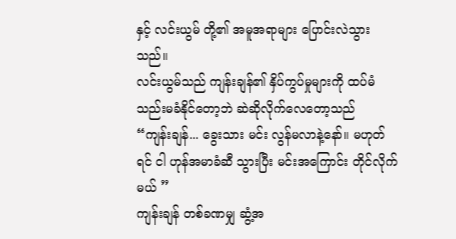နှင့် လင်းယွမ် တို့၏ အမူအရာများ ပြောင်းလဲသွားသည်။
လင်းယွမ်သည် ကျန်းချန်၏ နှိပ်ကွပ်မှုများကို ထပ်မံ သည်းမခံနိုင်တော့ဘဲ ဆဲဆိုလိုက်လေတော့သည်
“ကျန်းချန်... ခွေးသား မင်း လွန်မလာနဲ့နော်။ မဟုတ်ရင် ငါ ဟုန်အမာခံဆီ သွားပြီး မင်းအကြောင်း တိုင်လိုက်မယ် ”
ကျန်းချန် တစ်ခဏမျှ ဆွံ့အ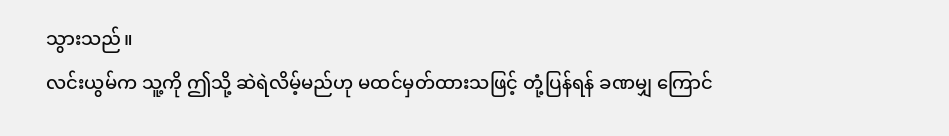သွားသည်။
လင်းယွမ်က သူ့ကို ဤသို့ ဆဲရဲလိမ့်မည်ဟု မထင်မှတ်ထားသဖြင့် တုံ့ပြန်ရန် ခဏမျှ ကြောင်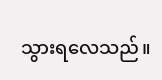သွားရလေသည်။